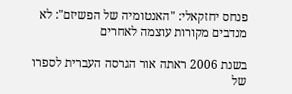פנחס יחזקאלי: "האנטומיה של הפשיזם": לא מנדבים מקורות עוצמה לאחרים

בשנת 2006 ראתה אור הגרסה העברית לספרו של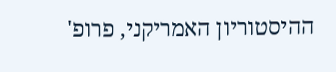ההיסטוריון האמריקני, פרופ'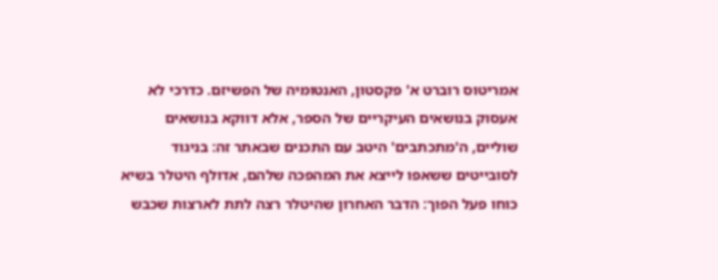אמריטוס רוברט א' פקסטון, האנטומיה של הפשיזם. כדרכי לא אעסוק בנושאים העיקריים של הספר, אלא דווקא בנושאים שוליים, ה'מתכתבים' היטב עם התכנים שבאתר זה: בניגוד לסובייטים ששאפו לייצא את המהפכה שלהם, אדולף היטלר בשיא כוחו פעל הפוך: הדבר האחרון שהיטלר רצה לתת לארצות שכבש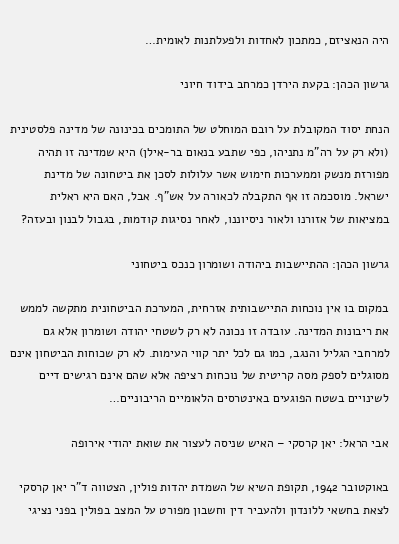היה הנאציזם, כמתכון לאחדות ולפעלתנות לאומית…

גרשון הכהן: בקעת הירדן כמרחב בידוד חיוני

הנחת יסוד המקובלת על רובם המוחלט של התומכים בכינונה של מדינה פלסטינית (ולא רק על רה"מ נתניהו, כפי שתבע בנאום בר-אילן) היא שמדינה זו תהיה מפורזת מנשק וממערכות חימוש אשר עלולות לסכן את ביטחונה של מדינת ישראל. מוסכמה זו אף התקבלה לכאורה על אש"ף. אבל, האם היא ראלית במציאות של אזורנו ולאור ניסיוננו, לאחר נסיגות קודמות, בגבול לבנון ובעזה?

גרשון הכהן: ההתיישבות ביהודה ושומרון כנכס ביטחוני

במקום בו אין נוכחות התיישבותית אזרחית, המערכת הביטחונית מתקשה לממש את ריבונות המדינה. עובדה זו נכונה לא רק לשטחי יהודה ושומרון אלא גם למרחבי הגליל והנגב, כמו גם לכל יתר קווי העימות. לא רק שכוחות הביטחון אינם מסוגלים לספק מסה קריטית של נוכחות רציפה אלא שהם אינם רגישים דיים לשינויים בשטח הפוגעים באינטרסים הלאומיים הריבוניים…

אבי הראל: יאן קרסקי – האיש שניסה לעצור את שואת יהודי אירופה

באוקטובר 1942, תקופת השיא של השמדת יהדות פולין, הצטווה ד"ר יאן קרסקי לצאת בחשאי ללונדון ולהעביר דין וחשבון מפורט על המצב בפולין בפני נציגי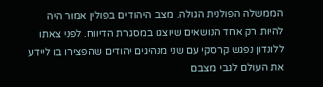הממשלה הפולנית הגולה. מצב היהודים בפולין אמור היה להיות רק אחד הנושאים שיוצגו במסגרת הדיווח. לפני צאתו ללונדון נפגש קרסקי עם שני מנהיגים יהודים שהפצירו בו ליידע את העולם לגבי מצבם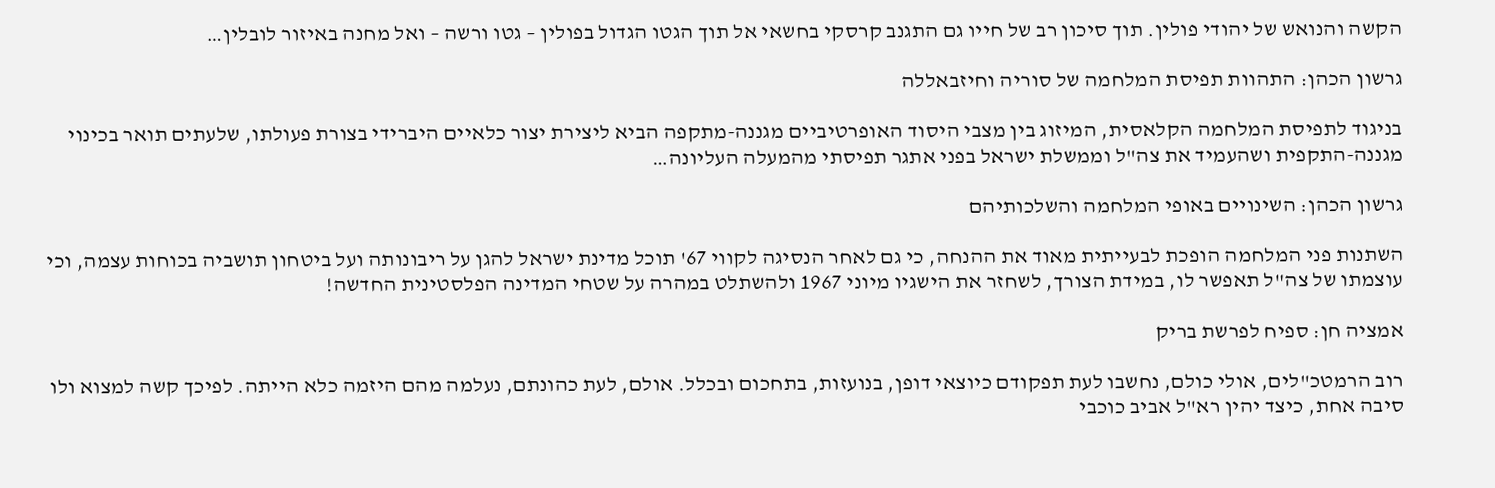הקשה והנואש של יהודי פולין. תוך סיכון רב של חייו גם התגנב קרסקי בחשאי אל תוך הגטו הגדול בפולין – גטו ורשה – ואל מחנה באיזור לובלין…

גרשון הכהן: התהוות תפיסת המלחמה של סוריה וחיזבאללה

בניגוד לתפיסת המלחמה הקלאסית, המיזוג בין מצבי היסוד האופרטיביים מגננה-מתקפה הביא ליצירת יצור כלאיים היברידי בצורת פעולתו, שלעתים תואר בכינוי מגננה-התקפית ושהעמיד את צה"ל וממשלת ישראל בפני אתגר תפיסתי מהמעלה העליונה…

גרשון הכהן: השינויים באופי המלחמה והשלכותיהם

השתנות פני המלחמה הופכת לבעייתית מאוד את ההנחה, כי גם לאחר הנסיגה לקווי 67' תוכל מדינת ישראל להגן על ריבונותה ועל ביטחון תושביה בכוחות עצמה, וכי עוצמתו של צה"ל תאפשר לו, במידת הצורך, לשחזר את הישגיו מיוני 1967 ולהשתלט במהרה על שטחי המדינה הפלסטינית החדשה!

אמציה חן: ספיח לפרשת בריק

רוב הרמטכ"לים, אולי כולם, נחשבו לעת תפקודם כיוצאי דופן, בנועזות, בתחכום ובכלל. אולם, לעת כהונתם, נעלמה מהם היזמה כלא הייתה. לפיכך קשה למצוא ולו סיבה אחת, כיצד יהין רא"ל אביב כוכבי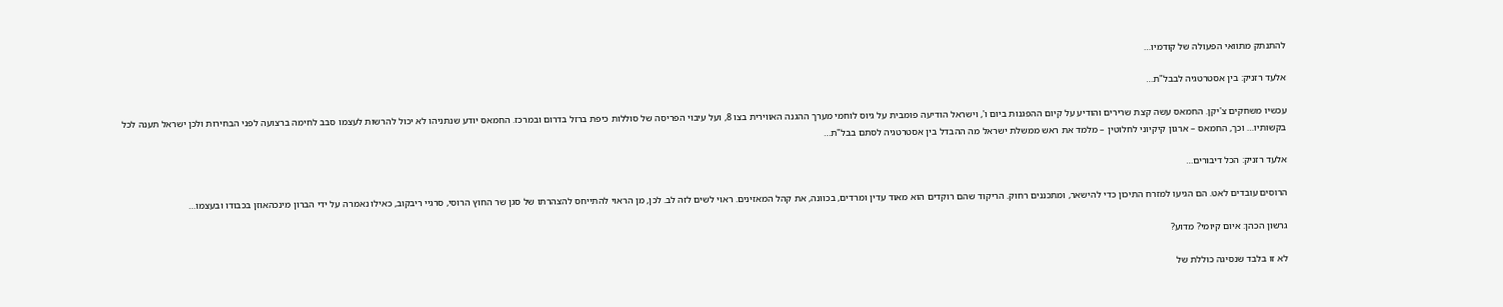להתנתק מתוואי הפעולה של קודמיו…

אלעד רזניק: בין אסטרטגיה לבבל"ת…

עכשיו משחקים צ'יקן. החמאס עשה קצת שרירים והודיע על קיום ההפגנות ביום ו', וישראל הודיעה פומבית על גיוס לוחמי מערך ההגנה האווירית בצו 8, ועל עיבוי הפריסה של סוללות כיפת ברזל בדרום ובמרכז. החמאס יודע שנתניהו לא יכול להרשות לעצמו סבב לחימה ברצועה לפני הבחירות ולכן ישראל תענה לכל בקשותיו… וכך, החמאס – ארגון קיקיוני לחלוטין – מלמד את ראש ממשלת ישראל מה ההבדל בין אסטרטגיה לסתם בבל"ת…

אלעד רזניק: הכל דיבורים…

הרוסים עובדים לאט. הם הגיעו למזרח התיכון כדי להישאר, ומתכננים רחוק. הריקוד שהם רוקדים הוא מאוד עדין ומרדים, בכוונה, את קהל המאזינים. ראוי לשים לזה לב. לכן, מן הראוי להתייחס להצהרתו של סגן שר החוץ הרוסי, סרגיי ריבקוב, כאילו נאמרה על ידי הברון מינכהאוזן בכבודו ובעצמו…

גרשון הכהן: איום קיומי? מדוע?

לא זו בלבד שנסיגה כוללת של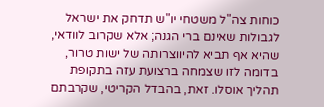כוחות צה"ל משטחי יו"ש תדחק את ישראל לגבולות שאינם ברי הגנה; אלא שקרוב לוודאי, שהיא אף תביא להיווצרותה של ישות טרור, בדומה לזו שצמחה ברצועת עזה בתקופת תהליך אוסלו. זאת, בהבדל הקריטי, שקרבתם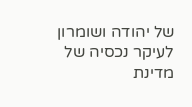של יהודה ושומרון לעיקר נכסיה של מדינת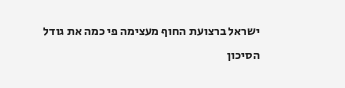ישראל ברצועת החוף מעצימה פי כמה את גודל הסיכון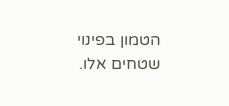הטמון בפינוי שטחים אלו.